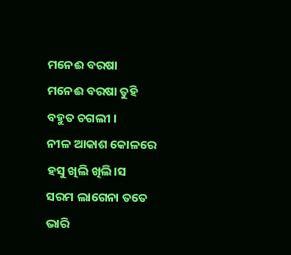ମନେଈ ବରଷା
ମନେଈ ବରଷା ତୁହି
ବହୁତ ଚଗଲୀ ।
ନୀଳ ଆକାଶ କୋଳରେ
ହସୁ ଖିଲି ଖିଲି।ସ
ସରମ ଲାଗେନା ତତେ
ଭାରି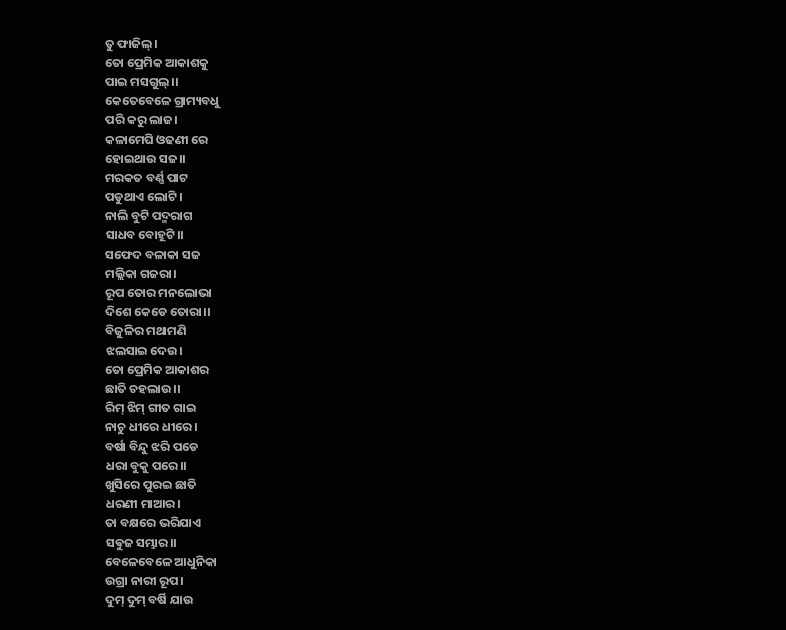ତୁ ଫାଜିଲ୍।
ତୋ ପ୍ରେମିକ ଆକାଶକୁ
ପାଇ ମସଗୁଲ୍।।
କେତେବେଳେ ଗ୍ରାମ୍ୟବଧୁ
ପରି କରୁ ଲାଜ।
କଳାମେଘି ଓଢଣୀ ରେ
ହୋଇଥାଉ ସଜ।।
ମରକତ ବର୍ଣ୍ଣ ପାଟ
ପଡୁଥାଏ ଲୋଟି।
ନାଲି ବୁଟି ପଦ୍ମରାଗ
ସାଧବ ବୋହୂଟି।।
ସଫେଦ ବଳାକା ସଜ
ମଲ୍ଲିକା ଗଜରା।
ରୂପ ତୋର ମନଲୋଭା
ଦିଶେ କେଡେ ତୋରା।।
ବିଜୁଳିର ମଥାମଣି
ଝଲସାଇ ଦେଉ।
ତୋ ପ୍ରେମିକ ଆକାଶର
ଛାତି ଚହଲାଉ।।
ରିମ୍ ଝିମ୍ ଗୀତ ଗାଇ
ନାଚୁ ଧୀରେ ଧୀରେ।
ବର୍ଷା ବିନ୍ଦୁ ଝରି ପଡେ
ଧରା ବୁକୁ ପରେ।।
ଖୁସିରେ ପୁରଇ ଛାତି
ଧରଣୀ ମାଆର।
ତା ବକ୍ଷରେ ଭରିଯାଏ
ସଵୁଜ ସମ୍ଭାର।।
ବେଳେବେଳେ ଆଧୁନିକା
ଉଗ୍ରା ନାରୀ ରୂପ।
ଦୁମ୍ ଦୁମ୍ ବର୍ଷି ଯାଉ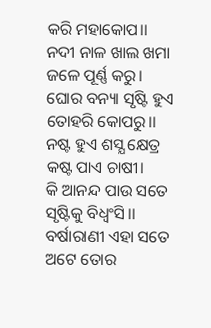କରି ମହାକୋପ।।
ନଦୀ ନାଳ ଖାଲ ଖମା
ଜଳେ ପୂର୍ଣ୍ଣ କରୁ।
ଘୋର ବନ୍ୟା ସୃଷ୍ଟି ହୁଏ
ତୋହରି କୋପରୁ।।
ନଷ୍ଟ ହୁଏ ଶସ୍ଯ କ୍ଷେତ୍ର
କଷ୍ଟ ପାଏ ଚାଷୀ।
କି ଆନନ୍ଦ ପାଉ ସତେ
ସୃଷ୍ଟିକୁ ବିଧ୍ବଂସି।।
ବର୍ଷାରାଣୀ ଏହା ସତେ
ଅଟେ ତୋର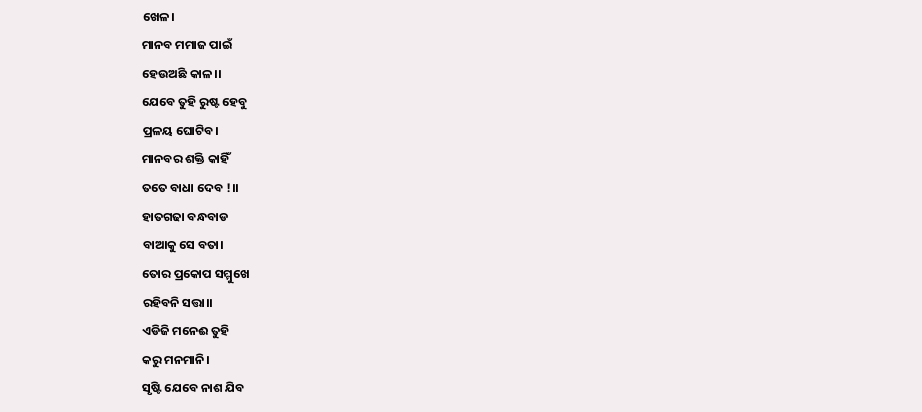ଖେଳ।
ମାନବ ମମାଜ ପାଇଁ
ହେଉଅଛି କାଳ।।
ଯେବେ ତୁହି ରୁଷ୍ଟ ହେବୁ
ପ୍ରଳୟ ଘୋଟିବ।
ମାନବର ଶକ୍ତି କାହିଁ
ତତେ ବାଧା ଦେବ !।।
ହାତଗଢା ବନ୍ଧବାଡ
ବାଆକୁ ସେ ବତା।
ତୋର ପ୍ରକୋପ ସମ୍ମୁଖେ
ରହିବନି ସତ୍ତା।।
ଏଡିଜି ମନେଈ ତୁହି
କରୁ ମନମାନି।
ସୃଷ୍ଟି ଯେବେ ନାଶ ଯିବ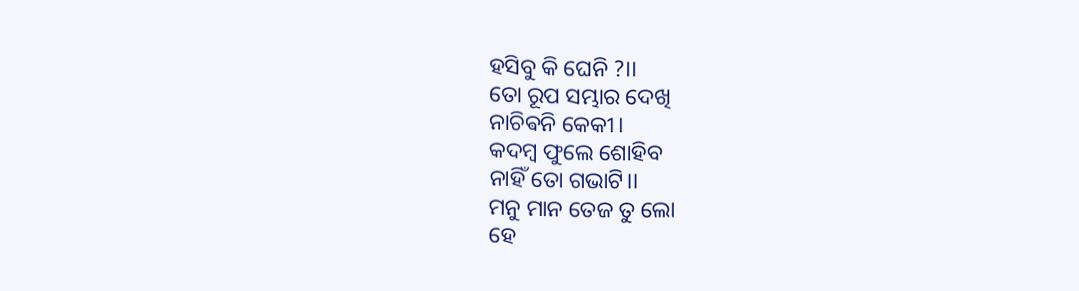ହସିବୁ କି ଘେନି ?।।
ତୋ ରୂପ ସମ୍ଭାର ଦେଖି
ନାଚିଵନି କେକୀ।
କଦମ୍ବ ଫୁଲେ ଶୋହିବ
ନାହିଁ ତୋ ଗଭାଟି।।
ମନୁ ମାନ ତେଜ ତୁ ଲୋ
ହେ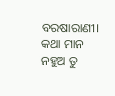ବରଷାରାଣୀ।
କଥା ମାନ ନହୁଅ ତୁ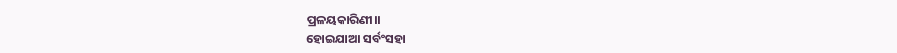ପ୍ରଳୟକାରିଣୀ।।
ହୋଇଯାଆ ସର୍ବଂସହା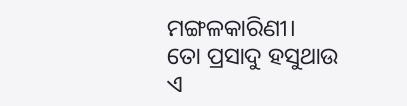ମଙ୍ଗଳକାରିଣୀ।
ତୋ ପ୍ରସାଦୁ ହସୁଥାଉ
ଏ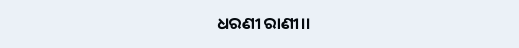ଧରଣୀ ରାଣୀ।।